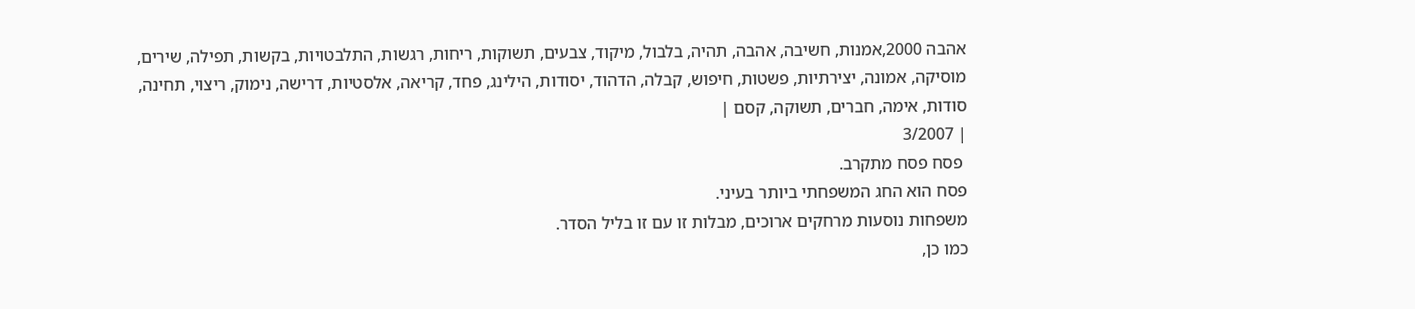אהבה 2000,אמנות, חשיבה, אהבה, תהיה, בלבול, מיקוד, צבעים, תשוקות, ריחות, רגשות, התלבטויות, בקשות, תפילה, שירים, מוסיקה, אמונה, יצירתיות, פשטות, חיפוש, קבלה, הדהוד, יסודות, הילינג, פחד, קריאה, אלסטיות, דרישה, נימוק, ריצוי, תחינה, סודות, אימה, חברים, תשוקה, קסם |
| 3/2007
 פסח פסח מתקרב.
פסח הוא החג המשפחתי ביותר בעיני.
משפחות נוסעות מרחקים ארוכים, מבלות זו עם זו בליל הסדר.
כמו כן,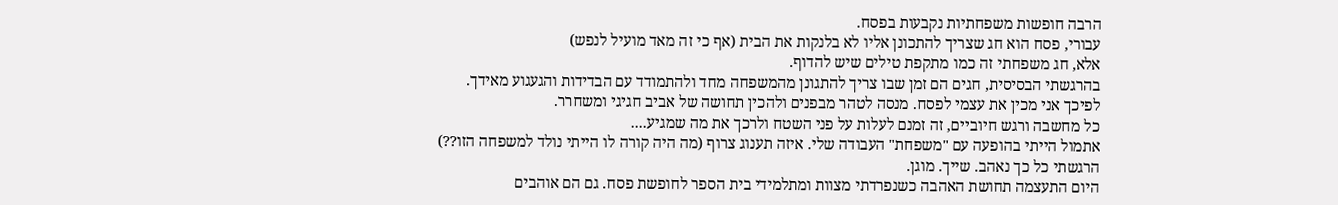הרבה חופשות משפחתיות נקבעות בפסח.
עבורי, פסח הוא חג שצריך להתכונן אליו לא בלנקות את הבית (אף כי זה מאד מועיל לנפש)
אלא, חג משפחתי זה כמו מתקפת טילים שיש להדוף.
בהרגשתי הבסיסית, חגים הם זמן שבו צריך להתגונן מהמשפחה מחד ולהתמודד עם הבדידות והגעגוע מאידך.
לפיכך אני מכין את עצמי לפסח. מנסה לטהר מבפנים ולהכין תחושה של אביב חגיגי ומשחרר.
כל מחשבה ורגש חיוביים, זה זמנם לעלות על פני השטח ולרכך את מה שמגיע....
אתמול הייתי בהופעה עם "משפחת" העבודה שלי. איזה תענוג צרוף (מה היה קורה לו הייתי נולד למשפחה הזו??)
הרגשתי כל כך נאהב. שייך. מוגן.
היום התעצמה תחושת האהבה כשנפרדתי מצוות ומתלמידי בית הספר לחופשת פסח. גם הם אוהבים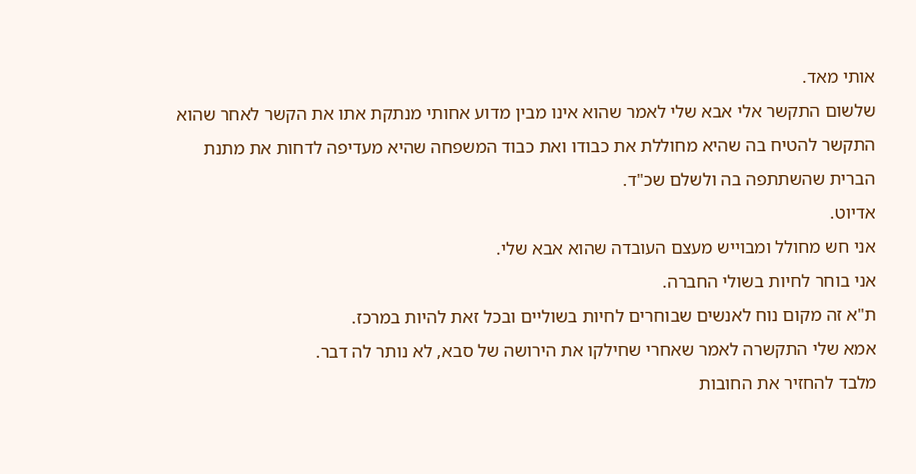אותי מאד.
שלשום התקשר אלי אבא שלי לאמר שהוא אינו מבין מדוע אחותי מנתקת אתו את הקשר לאחר שהוא התקשר להטיח בה שהיא מחוללת את כבודו ואת כבוד המשפחה שהיא מעדיפה לדחות את מתנת הברית שהשתתפה בה ולשלם שכ"ד.
אדיוט.
אני חש מחולל ומבוייש מעצם העובדה שהוא אבא שלי.
אני בוחר לחיות בשולי החברה.
ת"א זה מקום נוח לאנשים שבוחרים לחיות בשוליים ובכל זאת להיות במרכז.
אמא שלי התקשרה לאמר שאחרי שחילקו את הירושה של סבא, לא נותר לה דבר.
מלבד להחזיר את החובות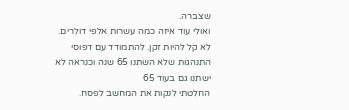שצברה.
ואולי עוד איזה כמה עשרות אלפי דולרים.
לא קל להיות זקן. להתמודד עם דפוסי התנהגות שלא השתנו 65 שנה וכנראה לא ישתנו גם בעוד 65
החלטתי לנקות את המחשב לפסח.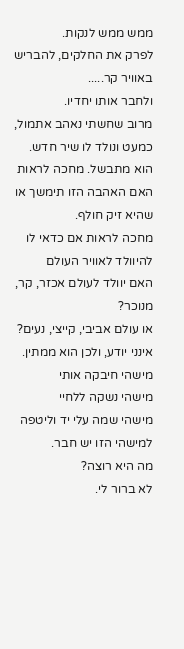ממש ממש לנקות.
לפרק את החלקים, להבריש באוויר קר.....
ולחבר אותו יחדיו.
מרוב שחשתי נאהב אתמול, כמעט ונולד לו שיר חדש.
הוא מתבשל. מחכה לראות האם האהבה הזו תימשך או שהיא זיק חולף.
מחכה לראות אם כדאי לו להיוולד לאוויר העולם
האם יוולד לעולם אכזר, קר, מנוכר?
או עולם אביבי, קייצי, נעים?
אינני יודע, ולכן הוא ממתין.
מישהי חיבקה אותי
מישהי נשקה ללחיי
מישהי שמה עלי יד וליטפה
למישהי הזו יש חבר.
מה היא רוצה?
לא ברור לי.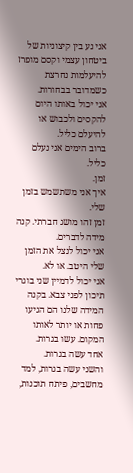אני נע בין קיצוניות של ביטחון עצמי וקסם מופרז
להיעלמות נחרצת כשמדובר בבחורות.
אני יכול באותו היום להקסים ולכבוש או להיעלם כליל.
ברוב הימים אני נעלם כליל.
זמן.
איך אני משתשמש בזמן שלי.
זמן זהו מושג חברתי. קנה מידה לדברים.
אני יכול לנצל את הזמן שלי היטב. או לא.
אני יכול לדמיין שני בוגרי תיכון לפני צבא. בקנה המידה שלנו הם הגיעו פחות או יותר לאותו המקום. עשו בגרות.
אחד עשה בגרות.
והשני עשה בגרות, למד מחשבים, פיתח תוכנות,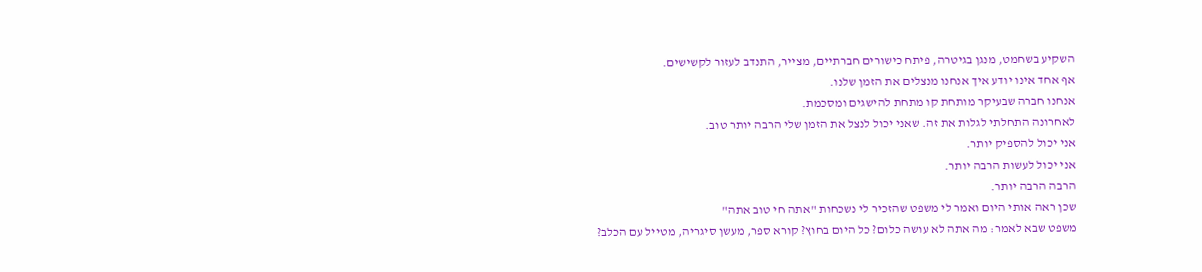השקיע בשחמט, מנגן בגיטרה, פיתח כישורים חברתיים, מצייר, התנדב לעזור לקשישים.
אף אחד אינו יודע איך אנחנו מנצלים את הזמן שלנו.
אנחנו חברה שבעיקר מותחת קו מתחת להישגים ומסכמת.
לאחרונה התחלתי לגלות את זה. שאני יכול לנצל את הזמן שלי הרבה יותר טוב.
אני יכול להספיק יותר.
אני יכול לעשות הרבה יותר.
הרבה הרבה יותר.
שכן ראה אותי היום ואמר לי משפט שהזכיר לי נשכחות "אתה חי טוב אתה"
משפט שבא לאמר: מה אתה לא עושה כלום? כל היום בחוץ? קורא ספר, מעשן סיגריה, מטייל עם הכלב?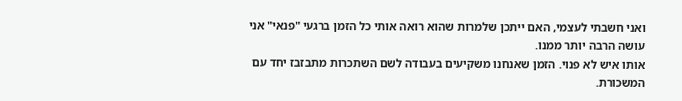ואני חשבתי לעצמי, האם ייתכן שלמרות שהוא רואה אותי כל הזמן ברגעי "פנאי" אני עושה הרבה יותר ממנו.
אותו איש לא פנוי. הזמן שאנחנו משקיעים בעבודה לשם השתכרות מתבזבז יחד עם המשכורת.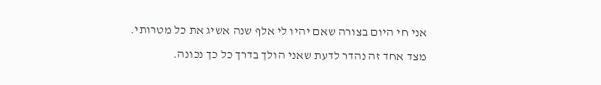אני חי היום בצורה שאם יהיו לי אלף שנה אשיג את כל מטרותי.
מצד אחד זה נהדר לדעת שאני הולך בדרך כל כך נכונה.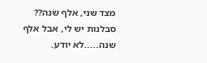מצד שני, אלף שנה?? סבלנות יש לי, אבל אלף שנה.....לא יודע.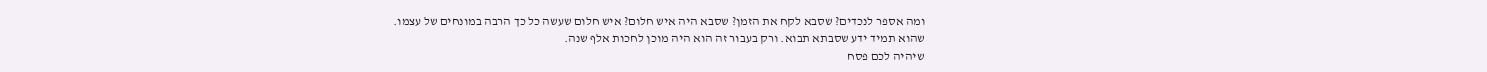ומה אספר לנכדים? שסבא לקח את הזמן? שסבא היה איש חלום? איש חלום שעשה כל כך הרבה במונחים של עצמו.
שהוא תמיד ידע שסבתא תבוא. ורק בעבור זה הוא היה מוכן לחכות אלף שנה.
שיהיה לכם פסח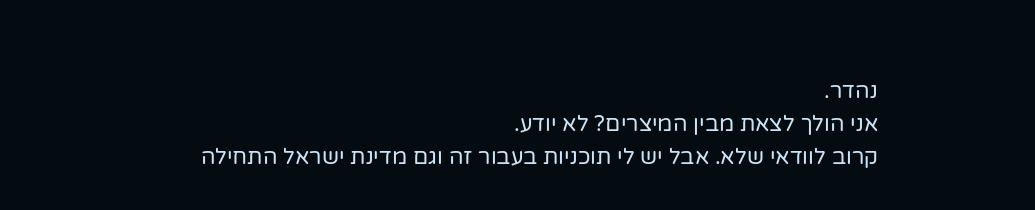נהדר.
אני הולך לצאת מבין המיצרים? לא יודע.
קרוב לוודאי שלא. אבל יש לי תוכניות בעבור זה וגם מדינת ישראל התחילה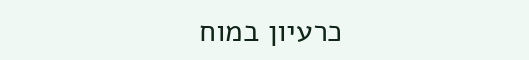כרעיון במוח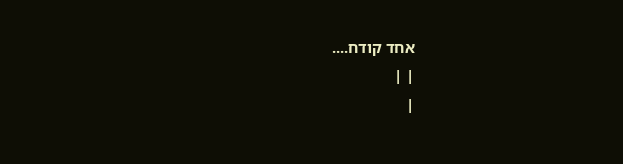אחד קודח....
| |
|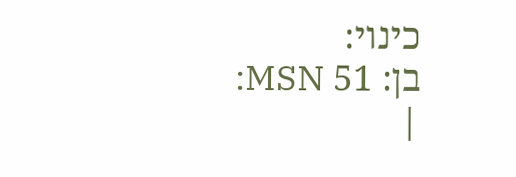כינוי:
בן: 51 MSN:
|